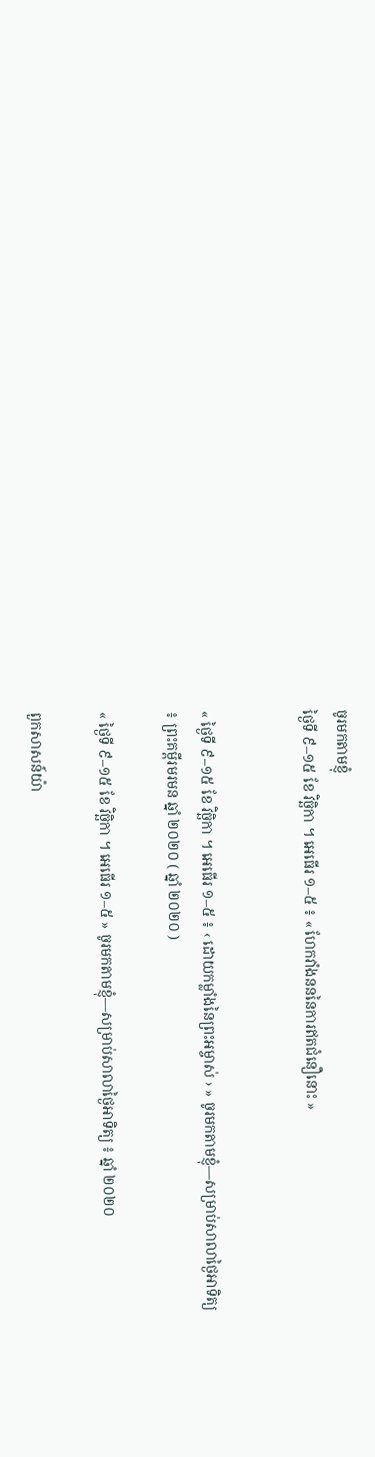ចូរមកតាមខ្ញុំ
ថ្ងៃទី ៩–១៥ ខែ វិច្ឆិកា ។ អេធើរ ១–៥ ៖ « ហែកវាំងនននៃការឥតជំនឿនោះ »


« ថ្ងៃទី ៩–១៥ ខែ វិច្ឆិកា ។ អេធើរ ១–៥ ៖ ‹ ដោយកម្លាំងនៃព្រះអម្ចាស់ › » ចូរមកតាមខ្ញុំ—សម្រាប់សាលាថ្ងៃអាទិត្យ ៖ ព្រះគម្ពីរមរមន ឆ្នាំ ២០២០ ( ឆ្នាំ ២០២០ )

« ថ្ងៃទី ៩–១៥ ខែ វិច្ឆិកា ។ អេធើរ ១–៥ » ចូរមកតាមខ្ញុំ—សម្រាប់សាលាថ្ងៃអាទិត្យ ៖ ឆ្នាំ ២០២០

ពួកសាសន៍យ៉ា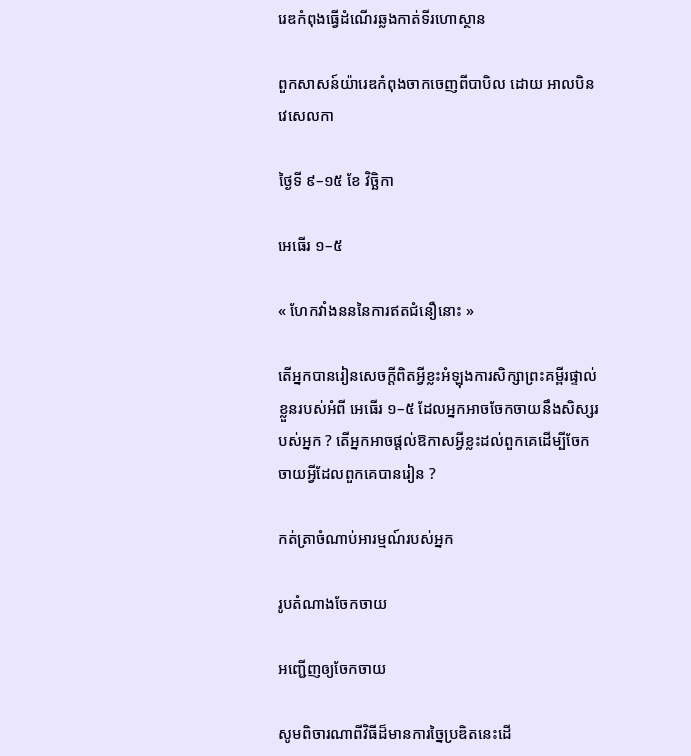រេឌកំពុងធ្វើដំណើរឆ្លងកាត់ទីរហោស្ថាន

ពួកសាសន៍យ៉ារេឌកំពុងចាកចេញពីបាបិល ដោយ អាលបិន វេសេលកា

ថ្ងៃទី ៩–១៥ ខែ វិច្ឆិកា

អេធើរ ១–៥

« ហែកវាំងនននៃការឥតជំនឿនោះ »

តើអ្នកបានរៀនសេចក្ដីពិតអ្វីខ្លះអំឡុងការសិក្សាព្រះគម្ពីរផ្ទាល់ខ្លួនរបស់អំពី អេធើរ ១–៥ ដែលអ្នកអាចចែកចាយនឹងសិស្សរបស់អ្នក ? តើអ្នកអាចផ្ដល់ឱកាសអ្វីខ្លះដល់ពួកគេដើម្បីចែកចាយអ្វីដែលពួកគេបានរៀន ?

កត់ត្រាចំណាប់អារម្មណ៍របស់អ្នក

រូបតំណាងចែកចាយ

អញ្ជើញឲ្យចែកចាយ

សូមពិចារណាពីវិធីដ៏មានការច្នៃប្រឌិតនេះដើ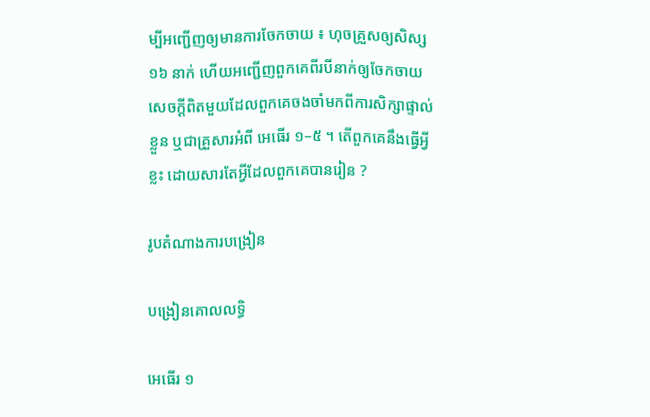ម្បីអញ្ជើញឲ្យមានការចែកចាយ ៖ ហុចគ្រួសឲ្យសិស្ស ១៦ នាក់ ហើយអញ្ជើញពួកគេពីរបីនាក់ឲ្យចែកចាយសេចក្ដីពិតមួយដែលពួកគេចងចាំមកពីការសិក្សាផ្ទាល់ខ្លួន ឬជាគ្រួសារអំពី អេធើរ ១–៥ ។ តើពួកគេនឹងធ្វើអ្វីខ្លះ ដោយសារតែអ្វីដែលពួកគេបានរៀន ?

រូបតំណាងការបង្រៀន

បង្រៀនគោលលទ្ធិ

អេធើរ ១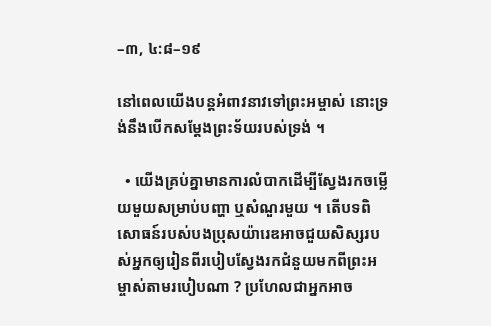–៣, ៤:៨–១៩

នៅពេលយើងបន្តអំពាវនាវទៅព្រះអម្ចាស់ នោះទ្រង់នឹងបើកសម្ដែងព្រះទ័យរបស់ទ្រង់ ។

  • យើងគ្រប់គ្នាមានការលំបាកដើម្បីស្វែងរកចម្លើយមួយសម្រាប់បញ្ហា ឬសំណួរមួយ ។ តើបទពិសោធន៍របស់បងប្រុសយ៉ារេឌអាចជួយសិស្សរបស់អ្នកឲ្យរៀនពីរបៀបស្វែងរកជំនួយមកពីព្រះអម្ចាស់តាមរបៀបណា ? ប្រហែលជាអ្នកអាច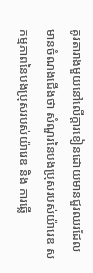គូរតារាងមួយនៅលើក្ដារខៀនដោយមានជួរឈរដែលមានចំណងជើងថា សំណួរនៃបងប្រុសរបស់យ៉ារេឌ សកម្មភាពនៃបងប្រុសរបស់យ៉ារេឌ និង ការឆ្លើ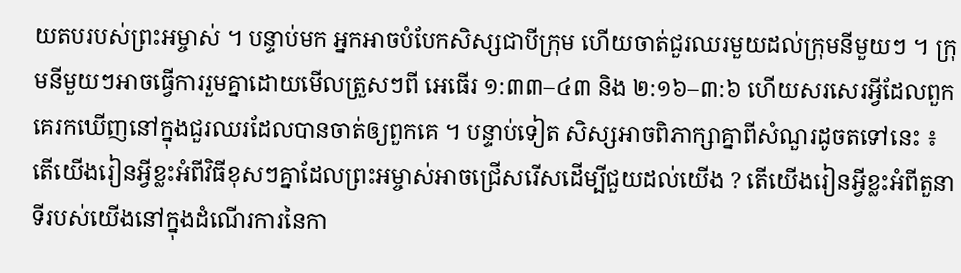យតបរបស់ព្រះអម្ចាស់ ។ បន្ទាប់មក អ្នកអាចបំបែកសិស្សជាបីក្រុម ហើយចាត់ជួរឈរមួយដល់ក្រុមនីមួយៗ ។ ក្រុមនីមួយៗអាចធ្វើការរួមគ្នាដោយមើលត្រួសៗពី អេធើរ ១:៣៣–៤៣ និង ២:១៦–៣:៦ ហើយសរសេរអ្វីដែលពួកគេរកឃើញនៅក្នុងជួរឈរដែលបានចាត់ឲ្យពួកគេ ។ បន្ទាប់ទៀត សិស្សអាចពិភាក្សាគ្នាពីសំណួរដូចតទៅនេះ ៖ តើយើងរៀនអ្វីខ្លះអំពីវិធីខុសៗគ្នាដែលព្រះអម្ចាស់អាចជ្រើសរើសដើម្បីជួយដល់យើង ? តើយើងរៀនអ្វីខ្លះអំពីតួនាទីរបស់យើងនៅក្នុងដំណើរការនៃកា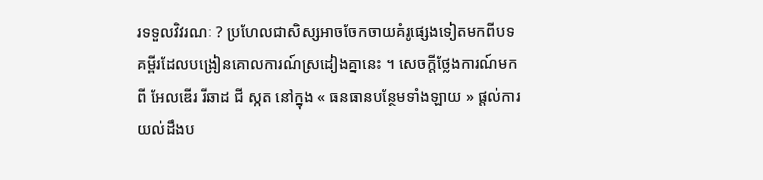រទទួលវិវរណៈ ? ប្រហែលជាសិស្សអាចចែកចាយគំរូផ្សេងទៀតមកពីបទគម្ពីរដែលបង្រៀនគោលការណ៍ស្រដៀងគ្នានេះ ។ សេចក្ដីថ្លែងការណ៍មកពី អែលឌើរ រីឆាដ ជី ស្កត នៅក្នុង « ធនធានបន្ថែមទាំងឡាយ » ផ្ដល់ការយល់ដឹងប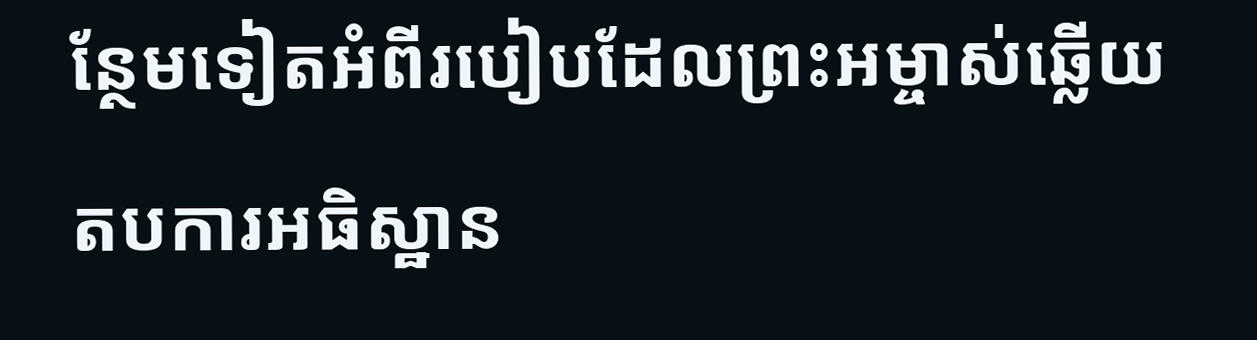ន្ថែមទៀតអំពីរបៀបដែលព្រះអម្ចាស់ឆ្លើយតបការអធិស្ឋាន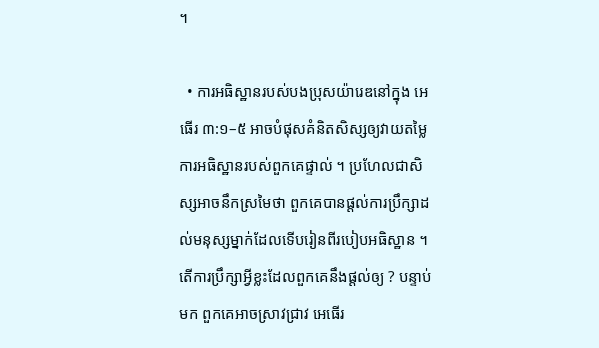។

  • ការអធិស្ឋានរបស់បងប្រុសយ៉ារេឌនៅក្នុង អេធើរ ៣:១–៥ អាចបំផុសគំនិតសិស្សឲ្យវាយតម្លៃការអធិស្ឋានរបស់ពួកគេផ្ទាល់ ។ ប្រហែលជាសិស្សអាចនឹកស្រមៃថា ពួកគេបានផ្ដល់ការប្រឹក្សាដល់មនុស្សម្នាក់ដែលទើបរៀនពីរបៀបអធិស្ឋាន ។ តើការប្រឹក្សាអ្វីខ្លះដែលពួកគេនឹងផ្ដល់ឲ្យ ? បន្ទាប់មក ពួកគេអាចស្រាវជ្រាវ អេធើរ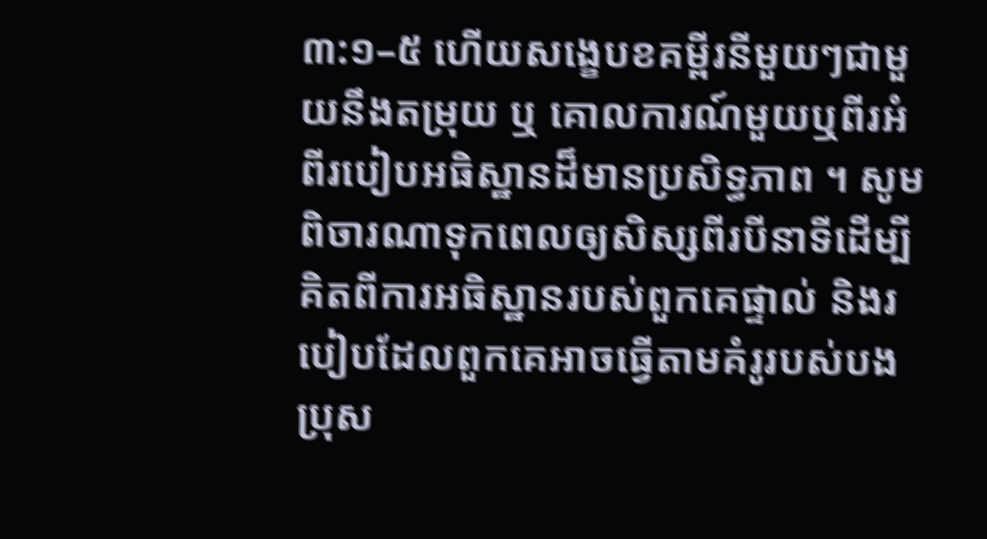៣:១–៥ ហើយសង្ខេបខគម្ពីរនីមួយៗជាមួយនឹងតម្រុយ ឬ គោលការណ៍មួយឬពីរអំពីរបៀបអធិស្ឋានដ៏មានប្រសិទ្ធភាព ។ សូមពិចារណាទុកពេលឲ្យសិស្សពីរបីនាទីដើម្បីគិតពីការអធិស្ឋានរបស់ពួកគេផ្ទាល់ និងរបៀបដែលពួកគេអាចធ្វើតាមគំរូរបស់បងប្រុស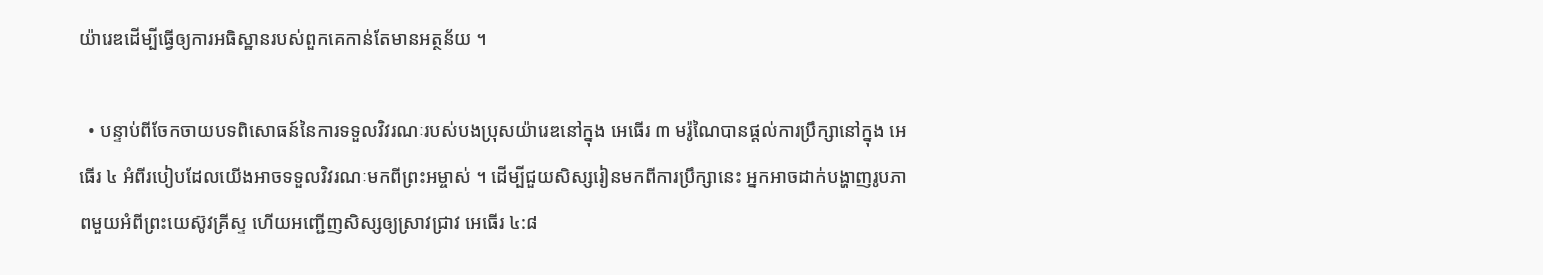យ៉ារេឌដើម្បីធ្វើឲ្យការអធិស្ឋានរបស់ពួកគេកាន់តែមានអត្ថន័យ ។

  • បន្ទាប់ពីចែកចាយបទពិសោធន៍នៃការទទួលវិវរណៈរបស់បងប្រុសយ៉ារេឌនៅក្នុង អេធើរ ៣ មរ៉ូណៃបានផ្ដល់ការប្រឹក្សានៅក្នុង អេធើរ ៤ អំពីរបៀបដែលយើងអាចទទួលវិវរណៈមកពីព្រះអម្ចាស់ ។ ដើម្បីជួយសិស្សរៀនមកពីការប្រឹក្សានេះ អ្នកអាចដាក់បង្ហាញរូបភាពមួយអំពីព្រះយេស៊ូវគ្រីស្ទ ហើយអញ្ជើញសិស្សឲ្យស្រាវជ្រាវ អេធើរ ៤:៨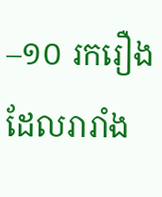–១០ រករឿងដែលរារាំង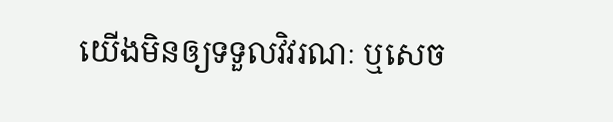យើងមិនឲ្យទទួលវិវរណៈ ឬសេច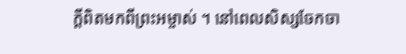ក្ដីពិតមកពីព្រះអម្ចាស់ ។ នៅពេលសិស្សចែកចា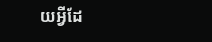យអ្វីដែ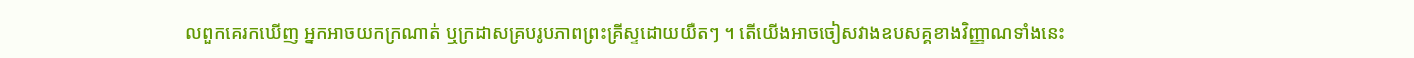លពួកគេរកឃើញ អ្នកអាចយកក្រណាត់ ឬក្រដាសគ្របរូបភាពព្រះគ្រីស្ទដោយយឺតៗ ។ តើយើងអាចចៀសវាងឧបសគ្គខាងវិញ្ញាណទាំងនេះ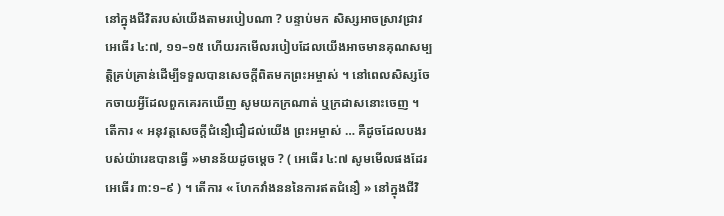នៅក្នុងជីវិតរបស់យើងតាមរបៀបណា ? បន្ទាប់មក សិស្សអាចស្រាវជ្រាវ អេធើរ ៤:៧, ១១–១៥ ហើយរកមើលរបៀបដែលយើងអាចមានគុណសម្បត្តិគ្រប់គ្រាន់ដើម្បីទទួលបានសេចក្ដីពិតមកព្រះអម្ចាស់ ។ នៅពេលសិស្សចែកចាយអ្វីដែលពួកគេរកឃើញ សូមយកក្រណាត់ ឬក្រដាសនោះចេញ ។ តើការ « អនុវត្តសេចក្ដីជំនឿជឿដល់យើង ព្រះអម្ចាស់ … គឺដូចដែលបងរបស់យ៉ារេឌបានធ្វើ »មានន័យដូចម្ដេច ? ( អេធើរ ៤:៧ សូមមើលផងដែរ អេធើរ ៣:១–៩ ) ។ តើការ « ហែកវាំងនននៃការឥតជំនឿ » នៅក្នុងជីវិ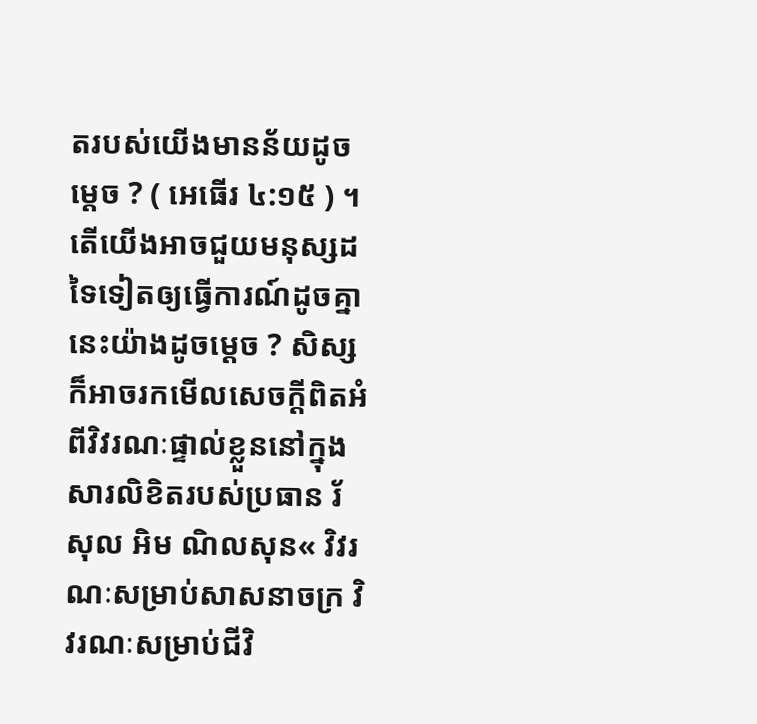តរបស់យើងមានន័យដូចម្ដេច ? ( អេធើរ ៤:១៥ ) ។ តើយើងអាចជួយមនុស្សដទៃទៀតឲ្យធ្វើការណ៍ដូចគ្នានេះយ៉ាងដូចម្តេច ? សិស្សក៏អាចរកមើលសេចក្ដីពិតអំពីវិវរណៈផ្ទាល់ខ្លួននៅក្នុងសារលិខិតរបស់ប្រធាន រ័សុល អិម ណិលសុន« វិវរណៈសម្រាប់សាសនាចក្រ វិវរណៈសម្រាប់ជីវិ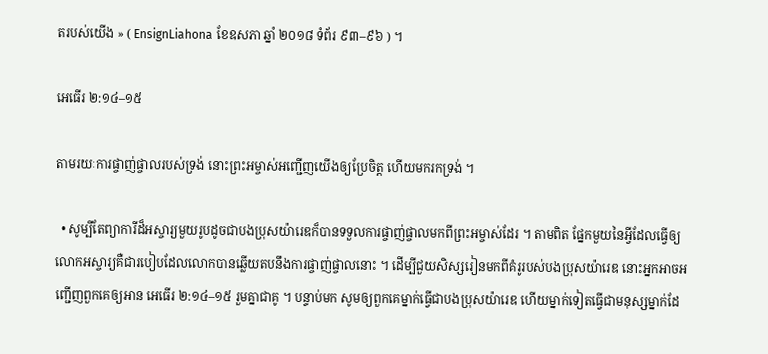តរបស់យើង » ( EnsignLiahona ខែឧសភា ឆ្នាំ ២០១៨ ទំព័រ ៩៣–៩៦ ) ។

អេធើរ ២:១៤–១៥

តាមរយៈការផ្ចាញ់ផ្ចាលរបស់ទ្រង់ នោះព្រះអម្ចាស់អញ្ជើញយើងឲ្យប្រែចិត្ត ហើយមករកទ្រង់ ។

  • សូម្បីតែព្យាការីដ៏អស្ចារ្យមួយរូបដូចជាបងប្រុសយ៉ារេឌក៏បានទទួលការផ្ចាញ់ផ្ចាលមកពីព្រះអម្ចាស់ដែរ ។ តាមពិត ផ្នែកមួយនៃអ្វីដែលធ្វើឲ្យលោកអស្ចារ្យគឺជារបៀបដែលលោកបានឆ្លើយតបនឹងការផ្ចាញ់ផ្ចាលនោះ ។ ដើម្បីជួយសិស្សរៀនមកពីគំរូរបស់បងប្រុសយ៉ារេឌ នោះអ្នកអាចអញ្ជើញពួកគេឲ្យអាន អេធើរ ២:១៤–១៥ រួមគ្នាជាគូ ។ បន្ទាប់មក សូមឲ្យពួកគេម្នាក់ធ្វើជាបងប្រុសយ៉ារេឌ ហើយម្នាក់ទៀតធ្វើជាមនុស្សម្នាក់ដែ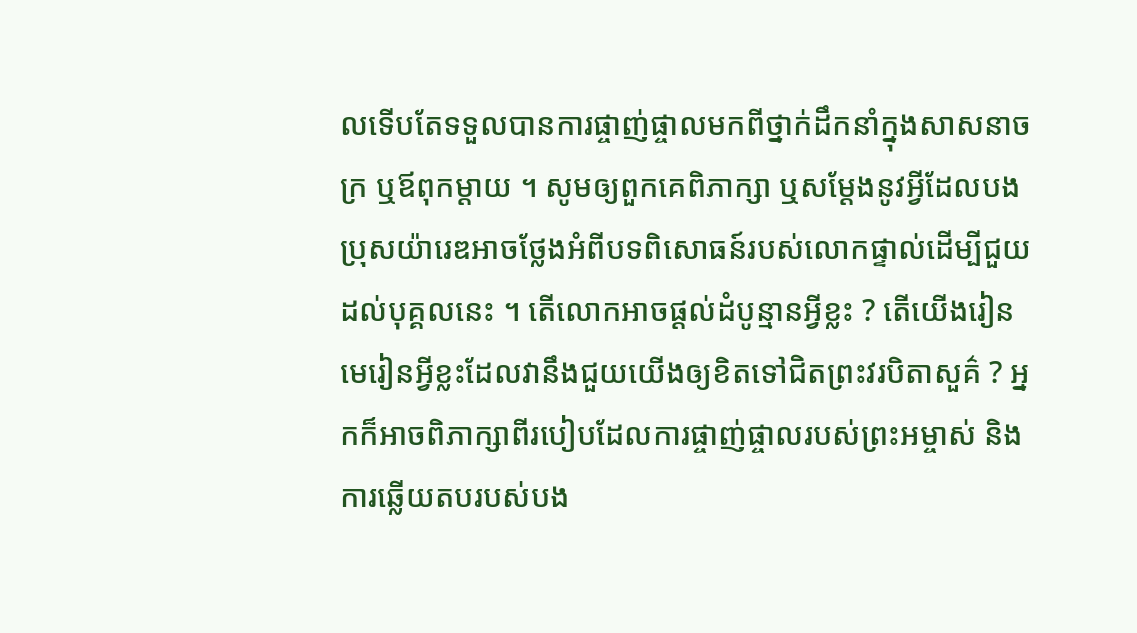លទើបតែទទួលបានការផ្ចាញ់ផ្ចាលមកពីថ្នាក់ដឹកនាំក្នុងសាសនាចក្រ ឬឪពុកម្ដាយ ។ សូមឲ្យពួកគេពិភាក្សា ឬសម្ដែងនូវអ្វីដែលបងប្រុសយ៉ារេឌអាចថ្លែងអំពីបទពិសោធន៍របស់លោកផ្ទាល់ដើម្បីជួយដល់បុគ្គលនេះ ។ តើលោកអាចផ្ដល់ដំបូន្មានអ្វីខ្លះ ? តើយើងរៀនមេរៀនអ្វីខ្លះដែលវានឹងជួយយើងឲ្យខិតទៅជិតព្រះវរបិតាសួគ៌ ? អ្នកក៏អាចពិភាក្សាពីរបៀបដែលការផ្ចាញ់ផ្ចាលរបស់ព្រះអម្ចាស់ និងការឆ្លើយតបរបស់បង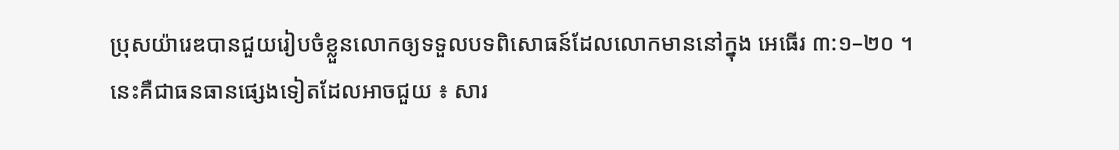ប្រុសយ៉ារេឌបានជួយរៀបចំខ្លួនលោកឲ្យទទួលបទពិសោធន៍ដែលលោកមាននៅក្នុង អេធើរ ៣:១–២០ ។ នេះគឺជាធនធានផ្សេងទៀតដែលអាចជួយ ៖ សារ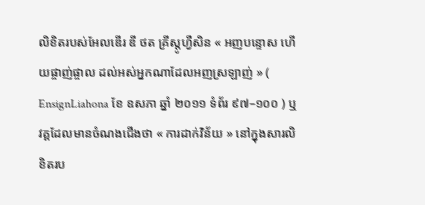លិខិតរបស់អែលឌើរ ឌី ថត គ្រីស្តូហ្វឺសិន « អញបន្ទោស ហើយផ្ចាញ់ផ្ចាល ដល់អស់អ្នកណាដែលអញស្រឡាញ់ » ( EnsignLiahona ខែ ឧសភា ឆ្នាំ ២០១១ ទំព័រ ៩៧–១០០ ) ឬវគ្គដែលមានចំណងជើងថា « ការដាក់វិន័យ » នៅក្នុងសារលិខិតរប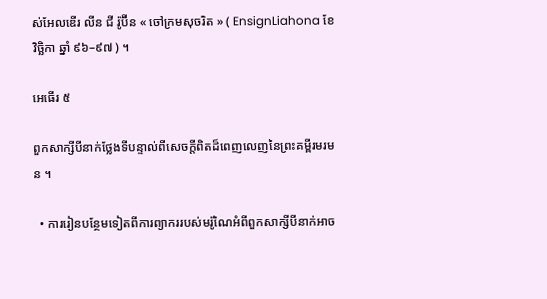ស់អែលឌើរ លីន ជី រ៉ូប៊ីន « ចៅក្រមសុចរិត » ( EnsignLiahona ខែ វិច្ឆិកា ឆ្នាំ ៩៦–៩៧ ) ។

អេធើរ ៥

ពួកសាក្សីបីនាក់ថ្លែងទីបន្ទាល់ពីសេចក្តីពិតដ៏ពេញលេញនៃព្រះគម្ពីរមរមន ។

  • ការរៀនបន្ថែមទៀតពីការព្យាកររបស់មរ៉ូណៃអំពីពួកសាក្សីបីនាក់អាច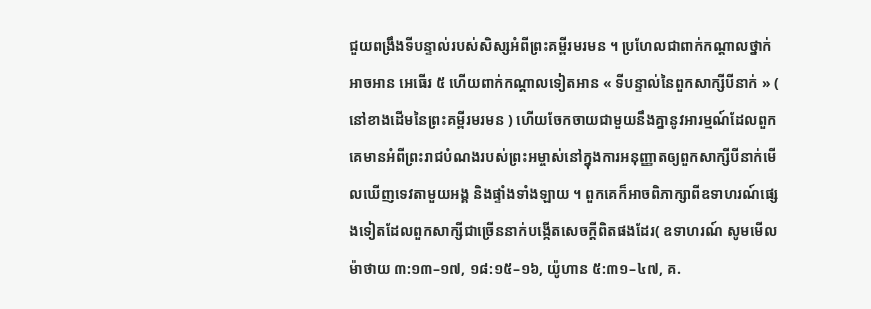ជួយពង្រឹងទីបន្ទាល់របស់សិស្សអំពីព្រះគម្ពីរមរមន ។ ប្រហែលជាពាក់កណ្ដាលថ្នាក់អាចអាន អេធើរ ៥ ហើយពាក់កណ្ដាលទៀតអាន « ទីបន្ទាល់នៃពួកសាក្សីបីនាក់ » ( នៅខាងដើមនៃព្រះគម្ពីរមរមន ) ហើយចែកចាយជាមួយនឹងគ្នានូវអារម្មណ៍ដែលពួកគេមានអំពីព្រះរាជបំណងរបស់ព្រះអម្ចាស់នៅក្នុងការអនុញ្ញាតឲ្យពួកសាក្សីបីនាក់មើលឃើញទេវតាមួយអង្គ និងផ្ទាំងទាំងឡាយ ។ ពួកគេក៏អាចពិភាក្សាពីឧទាហរណ៍ផ្សេងទៀតដែលពួកសាក្សីជាច្រើននាក់បង្កើតសេចក្ដីពិតផងដែរ( ឧទាហរណ៍ សូមមើល ម៉ាថាយ ៣:១៣–១៧, ១៨:១៥–១៦, យ៉ូហាន ៥:៣១–៤៧, គ.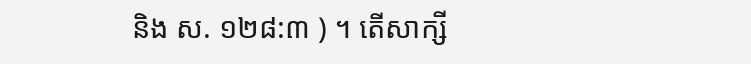និង ស. ១២៨:៣ ) ។ តើសាក្សី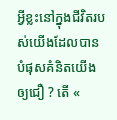អ្វីខ្លះនៅក្នុងជីវិតរបស់យើងដែលបានបំផុសគំនិតយើងឲ្យជឿ ? តើ «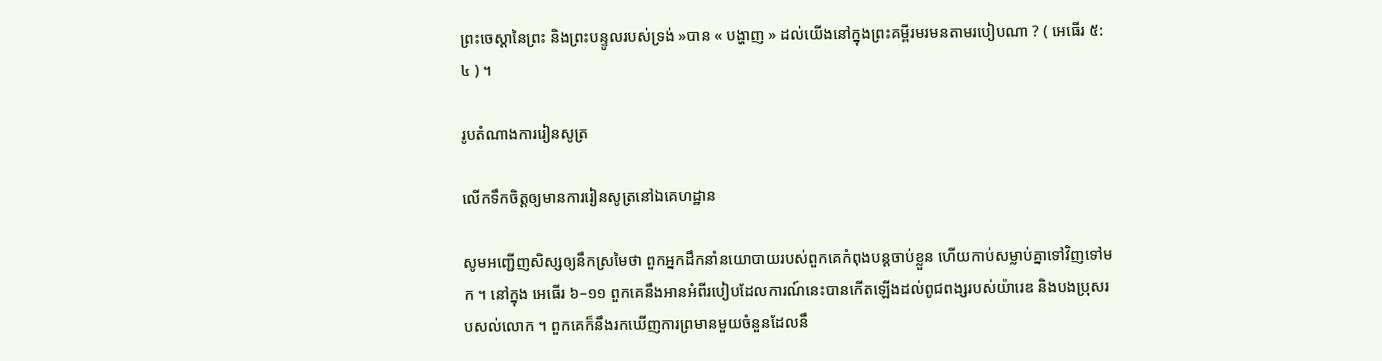ព្រះចេស្ដានៃព្រះ និងព្រះបន្ទូលរបស់ទ្រង់ »បាន « បង្ហាញ » ដល់យើងនៅក្នុងព្រះគម្ពីរមរមនតាមរបៀបណា ? ( អេធើរ ៥:៤ ) ។

រូបតំណាងការរៀនសូត្រ

លើកទឹកចិត្តឲ្យមានការរៀនសូត្រនៅឯគេហដ្ឋាន

សូមអញ្ជើញសិស្សឲ្យនឹកស្រមៃថា ពួកអ្នកដឹកនាំនយោបាយរបស់ពួកគេកំពុងបន្តចាប់ខ្លួន ហើយកាប់សម្លាប់គ្នាទៅវិញទៅមក ។ នៅក្នុង អេធើរ ៦–១១ ពួកគេនឹងអានអំពីរបៀបដែលការណ៍នេះបានកើតឡើងដល់ពូជពង្សរបស់យ៉ារេឌ និងបងប្រុសរបសល់លោក ។ ពួកគេក៏នឹងរកឃើញការព្រមានមួយចំនួនដែលនឹ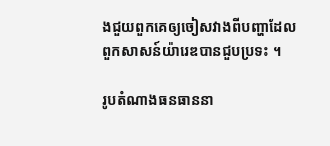ងជួយពួកគេឲ្យចៀសវាងពីបញ្ហាដែលពួកសាសន៍យ៉ារេឌបានជួបប្រទះ ។

រូបតំណាងធនធាននា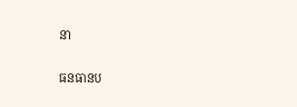នា

ធនធានប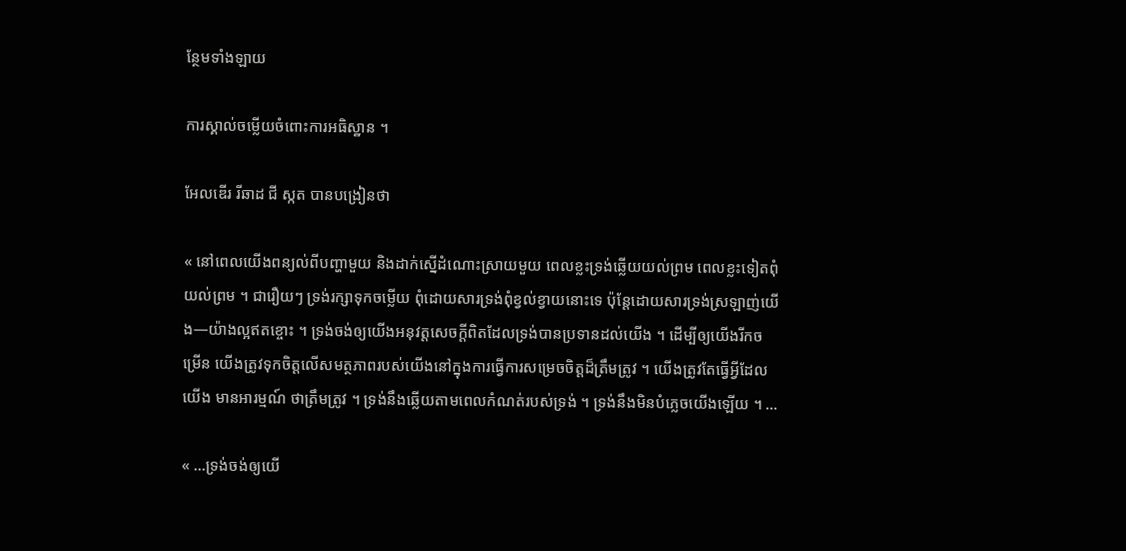ន្ថែមទាំងឡាយ

ការស្គាល់ចម្លើយចំពោះការអធិស្ឋាន ។

អែលឌើរ រីឆាដ ជី ស្កត បានបង្រៀនថា

« នៅពេលយើងពន្យល់ពីបញ្ហាមួយ និងដាក់ស្នើដំណោះស្រាយមួយ ពេលខ្លះទ្រង់ឆ្លើយយល់ព្រម ពេលខ្លះទៀតពុំយល់ព្រម ។ ជារឿយៗ ទ្រង់រក្សាទុកចម្លើយ ពុំដោយសារទ្រង់ពុំខ្វល់ខ្វាយនោះទេ ប៉ុន្តែដោយសារទ្រង់ស្រឡាញ់យើង—យ៉ាងល្អឥតខ្ចោះ ។ ទ្រង់ចង់ឲ្យយើងអនុវត្តសេចក្ដីពិតដែលទ្រង់បានប្រទានដល់យើង ។ ដើម្បីឲ្យយើងរីកចម្រើន យើងត្រូវទុកចិត្តលើសមត្ថភាពរបស់យើងនៅក្នុងការធ្វើការសម្រេចចិត្តដ៏ត្រឹមត្រូវ ។ យើងត្រូវតែធ្វើអ្វីដែលយើង មានអារម្មណ៍ ថាត្រឹមត្រូវ ។ ទ្រង់នឹងឆ្លើយតាមពេលកំណត់របស់ទ្រង់ ។ ទ្រង់នឹងមិនបំភ្លេចយើងឡើយ ។ …

« …ទ្រង់ចង់ឲ្យយើ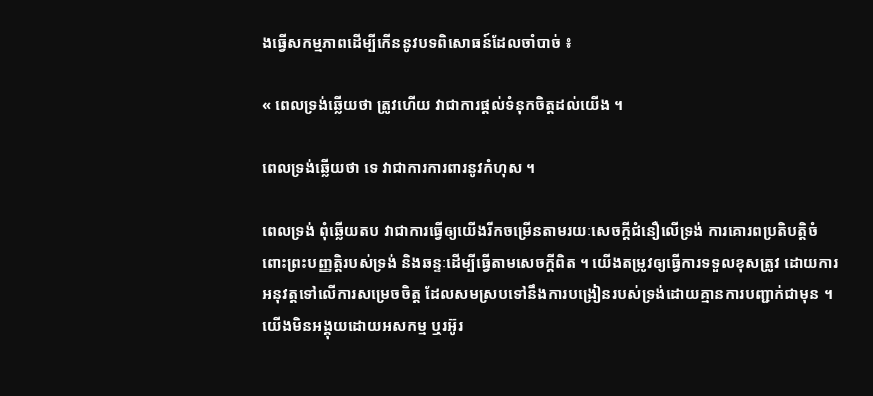ងធ្វើសកម្មភាពដើម្បីកើននូវបទពិសោធន៍ដែលចាំបាច់ ៖

« ពេលទ្រង់ឆ្លើយថា ត្រូវហើយ វាជាការផ្ដល់ទំនុកចិត្តដល់យើង ។

ពេលទ្រង់ឆ្លើយថា ទេ វាជាការការពារនូវកំហុស ។

ពេលទ្រង់ ពុំឆ្លើយតប វាជាការធ្វើឲ្យយើងរីកចម្រើនតាមរយៈសេចក្តីជំនឿលើទ្រង់ ការគោរពប្រតិបត្តិចំពោះព្រះបញ្ញត្តិរបស់ទ្រង់ និងឆន្ទៈដើម្បីធ្វើតាមសេចក្ដីពិត ។ យើងតម្រូវឲ្យធ្វើការទទួលខុសត្រូវ ដោយការអនុវត្តទៅលើការសម្រេចចិត្ត ដែលសមស្របទៅនឹងការបង្រៀនរបស់ទ្រង់ដោយគ្មានការបញ្ជាក់ជាមុន ។ យើងមិនអង្គុយដោយអសកម្ម ឬរអ៊ូរ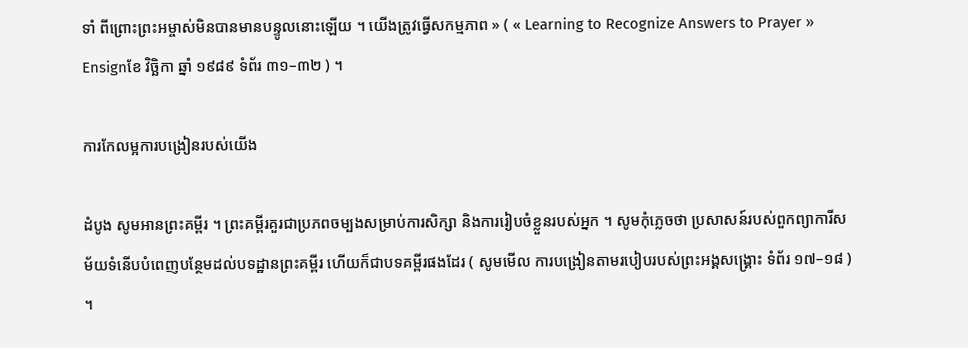ទាំ ពីព្រោះព្រះអម្ចាស់មិនបានមានបន្ទូលនោះឡើយ ។ យើងត្រូវធ្វើសកម្មភាព » ( « Learning to Recognize Answers to Prayer » Ensignខែ វិច្ឆិកា ឆ្នាំ ១៩៨៩ ទំព័រ ៣១–៣២ ) ។

ការកែលម្អការបង្រៀនរបស់យើង

ដំបូង សូមអានព្រះគម្ពីរ ។ ព្រះគម្ពីរគួរជាប្រភពចម្បងសម្រាប់ការសិក្សា និងការរៀបចំខ្លួនរបស់អ្នក ។ សូមកុំភ្លេចថា ប្រសាសន៍របស់ពួកព្យាការីសម័យទំនើបបំពេញបន្ថែមដល់បទដ្ឋានព្រះគម្ពីរ ហើយក៏ជាបទគម្ពីរផងដែរ ( សូមមើល ការបង្រៀនតាមរបៀបរបស់ព្រះអង្គសង្គ្រោះ ទំព័រ ១៧–១៨ ) ។